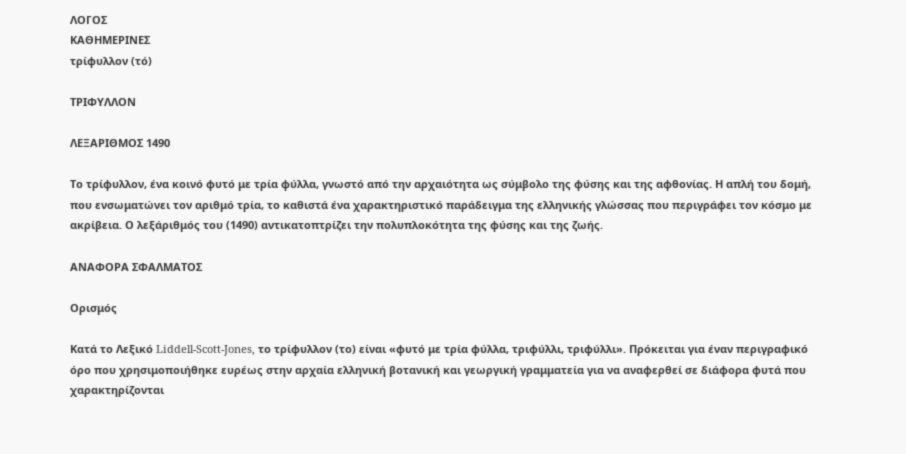ΛΟΓΟΣ
ΚΑΘΗΜΕΡΙΝΕΣ
τρίφυλλον (τό)

ΤΡΙΦΥΛΛΟΝ

ΛΕΞΑΡΙΘΜΟΣ 1490

Το τρίφυλλον, ένα κοινό φυτό με τρία φύλλα, γνωστό από την αρχαιότητα ως σύμβολο της φύσης και της αφθονίας. Η απλή του δομή, που ενσωματώνει τον αριθμό τρία, το καθιστά ένα χαρακτηριστικό παράδειγμα της ελληνικής γλώσσας που περιγράφει τον κόσμο με ακρίβεια. Ο λεξάριθμός του (1490) αντικατοπτρίζει την πολυπλοκότητα της φύσης και της ζωής.

ΑΝΑΦΟΡΑ ΣΦΑΛΜΑΤΟΣ

Ορισμός

Κατά το Λεξικό Liddell-Scott-Jones, το τρίφυλλον (το) είναι «φυτό με τρία φύλλα, τριφύλλι, τριφύλλι». Πρόκειται για έναν περιγραφικό όρο που χρησιμοποιήθηκε ευρέως στην αρχαία ελληνική βοτανική και γεωργική γραμματεία για να αναφερθεί σε διάφορα φυτά που χαρακτηρίζονται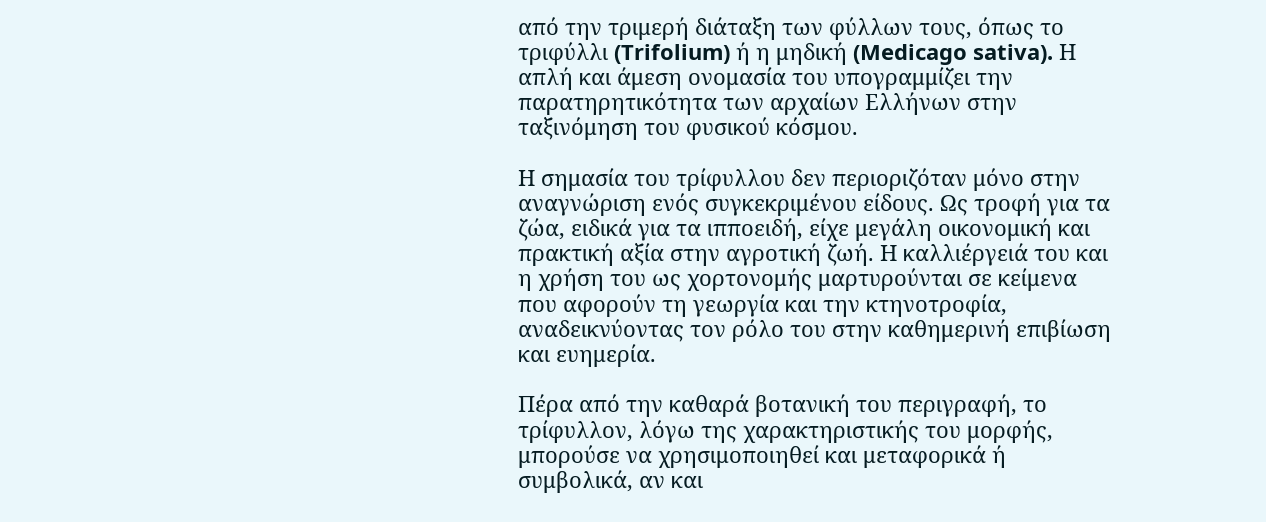από την τριμερή διάταξη των φύλλων τους, όπως το τριφύλλι (Trifolium) ή η μηδική (Medicago sativa). Η απλή και άμεση ονομασία του υπογραμμίζει την παρατηρητικότητα των αρχαίων Ελλήνων στην ταξινόμηση του φυσικού κόσμου.

Η σημασία του τρίφυλλου δεν περιοριζόταν μόνο στην αναγνώριση ενός συγκεκριμένου είδους. Ως τροφή για τα ζώα, ειδικά για τα ιπποειδή, είχε μεγάλη οικονομική και πρακτική αξία στην αγροτική ζωή. Η καλλιέργειά του και η χρήση του ως χορτονομής μαρτυρούνται σε κείμενα που αφορούν τη γεωργία και την κτηνοτροφία, αναδεικνύοντας τον ρόλο του στην καθημερινή επιβίωση και ευημερία.

Πέρα από την καθαρά βοτανική του περιγραφή, το τρίφυλλον, λόγω της χαρακτηριστικής του μορφής, μπορούσε να χρησιμοποιηθεί και μεταφορικά ή συμβολικά, αν και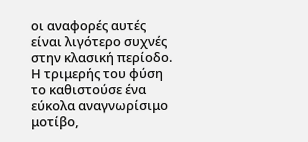οι αναφορές αυτές είναι λιγότερο συχνές στην κλασική περίοδο. Η τριμερής του φύση το καθιστούσε ένα εύκολα αναγνωρίσιμο μοτίβο,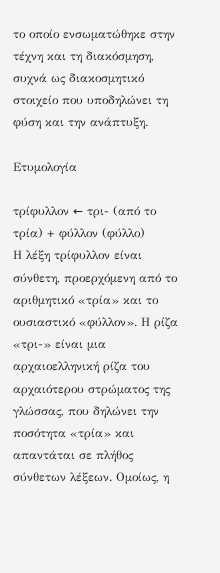το οποίο ενσωματώθηκε στην τέχνη και τη διακόσμηση, συχνά ως διακοσμητικό στοιχείο που υποδηλώνει τη φύση και την ανάπτυξη.

Ετυμολογία

τρίφυλλον ← τρι- (από το τρία) + φύλλον (φύλλο)
Η λέξη τρίφυλλον είναι σύνθετη, προερχόμενη από το αριθμητικό «τρία» και το ουσιαστικό «φύλλον». Η ρίζα «τρι-» είναι μια αρχαιοελληνική ρίζα του αρχαιότερου στρώματος της γλώσσας, που δηλώνει την ποσότητα «τρία» και απαντάται σε πλήθος σύνθετων λέξεων. Ομοίως, η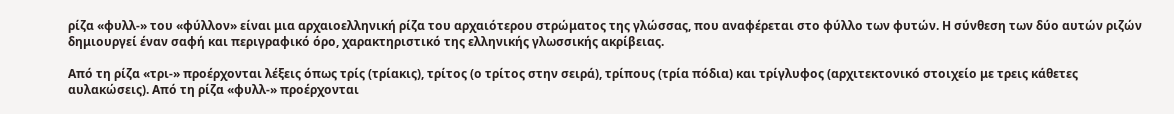ρίζα «φυλλ-» του «φύλλον» είναι μια αρχαιοελληνική ρίζα του αρχαιότερου στρώματος της γλώσσας, που αναφέρεται στο φύλλο των φυτών. Η σύνθεση των δύο αυτών ριζών δημιουργεί έναν σαφή και περιγραφικό όρο, χαρακτηριστικό της ελληνικής γλωσσικής ακρίβειας.

Από τη ρίζα «τρι-» προέρχονται λέξεις όπως τρίς (τρίακις), τρίτος (ο τρίτος στην σειρά), τρίπους (τρία πόδια) και τρίγλυφος (αρχιτεκτονικό στοιχείο με τρεις κάθετες αυλακώσεις). Από τη ρίζα «φυλλ-» προέρχονται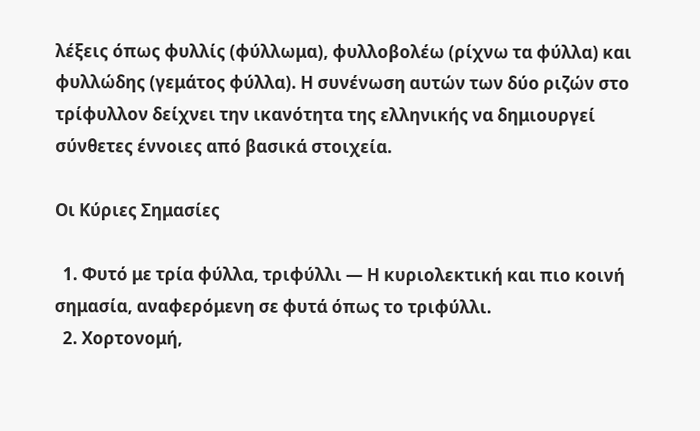λέξεις όπως φυλλίς (φύλλωμα), φυλλοβολέω (ρίχνω τα φύλλα) και φυλλώδης (γεμάτος φύλλα). Η συνένωση αυτών των δύο ριζών στο τρίφυλλον δείχνει την ικανότητα της ελληνικής να δημιουργεί σύνθετες έννοιες από βασικά στοιχεία.

Οι Κύριες Σημασίες

  1. Φυτό με τρία φύλλα, τριφύλλι — Η κυριολεκτική και πιο κοινή σημασία, αναφερόμενη σε φυτά όπως το τριφύλλι.
  2. Χορτονομή,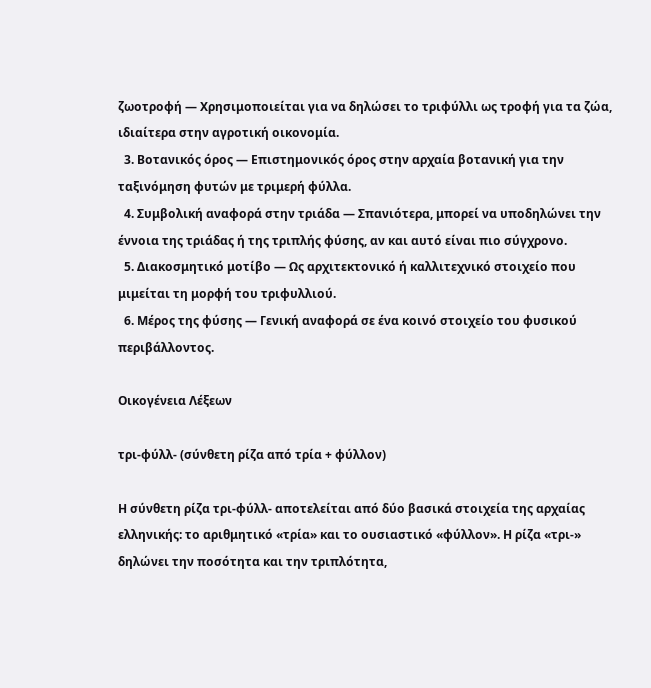ζωοτροφή — Χρησιμοποιείται για να δηλώσει το τριφύλλι ως τροφή για τα ζώα, ιδιαίτερα στην αγροτική οικονομία.
  3. Βοτανικός όρος — Επιστημονικός όρος στην αρχαία βοτανική για την ταξινόμηση φυτών με τριμερή φύλλα.
  4. Συμβολική αναφορά στην τριάδα — Σπανιότερα, μπορεί να υποδηλώνει την έννοια της τριάδας ή της τριπλής φύσης, αν και αυτό είναι πιο σύγχρονο.
  5. Διακοσμητικό μοτίβο — Ως αρχιτεκτονικό ή καλλιτεχνικό στοιχείο που μιμείται τη μορφή του τριφυλλιού.
  6. Μέρος της φύσης — Γενική αναφορά σε ένα κοινό στοιχείο του φυσικού περιβάλλοντος.

Οικογένεια Λέξεων

τρι-φύλλ- (σύνθετη ρίζα από τρία + φύλλον)

Η σύνθετη ρίζα τρι-φύλλ- αποτελείται από δύο βασικά στοιχεία της αρχαίας ελληνικής: το αριθμητικό «τρία» και το ουσιαστικό «φύλλον». Η ρίζα «τρι-» δηλώνει την ποσότητα και την τριπλότητα,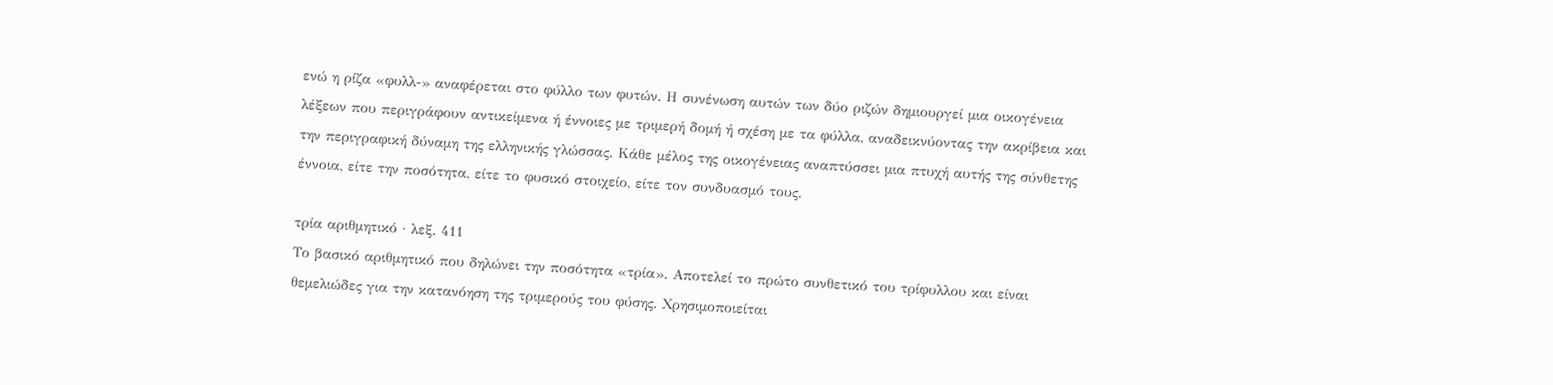ενώ η ρίζα «φυλλ-» αναφέρεται στο φύλλο των φυτών. Η συνένωση αυτών των δύο ριζών δημιουργεί μια οικογένεια λέξεων που περιγράφουν αντικείμενα ή έννοιες με τριμερή δομή ή σχέση με τα φύλλα, αναδεικνύοντας την ακρίβεια και την περιγραφική δύναμη της ελληνικής γλώσσας. Κάθε μέλος της οικογένειας αναπτύσσει μια πτυχή αυτής της σύνθετης έννοια, είτε την ποσότητα, είτε το φυσικό στοιχείο, είτε τον συνδυασμό τους.

τρία αριθμητικό · λεξ. 411
Το βασικό αριθμητικό που δηλώνει την ποσότητα «τρία». Αποτελεί το πρώτο συνθετικό του τρίφυλλου και είναι θεμελιώδες για την κατανόηση της τριμερούς του φύσης. Χρησιμοποιείται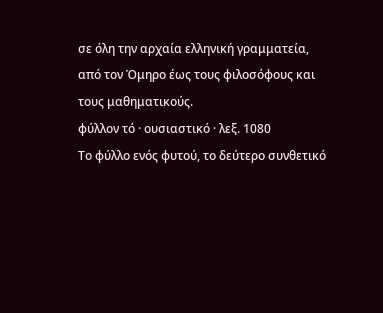σε όλη την αρχαία ελληνική γραμματεία, από τον Όμηρο έως τους φιλοσόφους και τους μαθηματικούς.
φύλλον τό · ουσιαστικό · λεξ. 1080
Το φύλλο ενός φυτού, το δεύτερο συνθετικό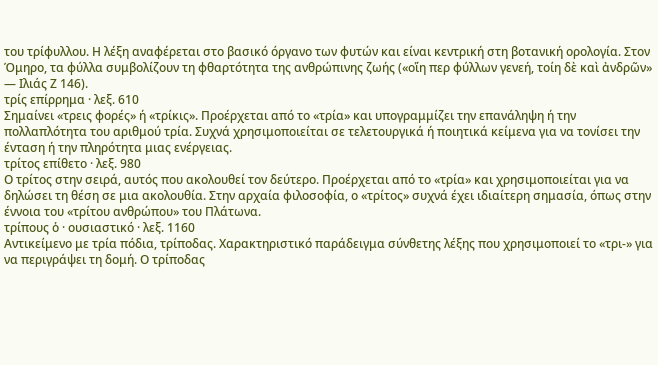του τρίφυλλου. Η λέξη αναφέρεται στο βασικό όργανο των φυτών και είναι κεντρική στη βοτανική ορολογία. Στον Όμηρο, τα φύλλα συμβολίζουν τη φθαρτότητα της ανθρώπινης ζωής («οἵη περ φύλλων γενεή, τοίη δὲ καὶ ἀνδρῶν» — Ιλιάς Ζ 146).
τρίς επίρρημα · λεξ. 610
Σημαίνει «τρεις φορές» ή «τρίκις». Προέρχεται από το «τρία» και υπογραμμίζει την επανάληψη ή την πολλαπλότητα του αριθμού τρία. Συχνά χρησιμοποιείται σε τελετουργικά ή ποιητικά κείμενα για να τονίσει την ένταση ή την πληρότητα μιας ενέργειας.
τρίτος επίθετο · λεξ. 980
Ο τρίτος στην σειρά, αυτός που ακολουθεί τον δεύτερο. Προέρχεται από το «τρία» και χρησιμοποιείται για να δηλώσει τη θέση σε μια ακολουθία. Στην αρχαία φιλοσοφία, ο «τρίτος» συχνά έχει ιδιαίτερη σημασία, όπως στην έννοια του «τρίτου ανθρώπου» του Πλάτωνα.
τρίπους ὁ · ουσιαστικό · λεξ. 1160
Αντικείμενο με τρία πόδια, τρίποδας. Χαρακτηριστικό παράδειγμα σύνθετης λέξης που χρησιμοποιεί το «τρι-» για να περιγράψει τη δομή. Ο τρίποδας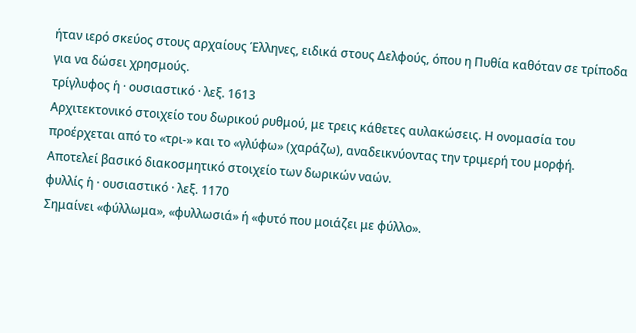ήταν ιερό σκεύος στους αρχαίους Έλληνες, ειδικά στους Δελφούς, όπου η Πυθία καθόταν σε τρίποδα για να δώσει χρησμούς.
τρίγλυφος ἡ · ουσιαστικό · λεξ. 1613
Αρχιτεκτονικό στοιχείο του δωρικού ρυθμού, με τρεις κάθετες αυλακώσεις. Η ονομασία του προέρχεται από το «τρι-» και το «γλύφω» (χαράζω), αναδεικνύοντας την τριμερή του μορφή. Αποτελεί βασικό διακοσμητικό στοιχείο των δωρικών ναών.
φυλλίς ἡ · ουσιαστικό · λεξ. 1170
Σημαίνει «φύλλωμα», «φυλλωσιά» ή «φυτό που μοιάζει με φύλλο».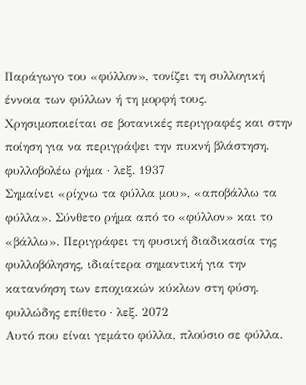Παράγωγο του «φύλλον», τονίζει τη συλλογική έννοια των φύλλων ή τη μορφή τους. Χρησιμοποιείται σε βοτανικές περιγραφές και στην ποίηση για να περιγράψει την πυκνή βλάστηση.
φυλλοβολέω ρήμα · λεξ. 1937
Σημαίνει «ρίχνω τα φύλλα μου», «αποβάλλω τα φύλλα». Σύνθετο ρήμα από το «φύλλον» και το «βάλλω». Περιγράφει τη φυσική διαδικασία της φυλλοβόλησης, ιδιαίτερα σημαντική για την κατανόηση των εποχιακών κύκλων στη φύση.
φυλλώδης επίθετο · λεξ. 2072
Αυτό που είναι γεμάτο φύλλα, πλούσιο σε φύλλα.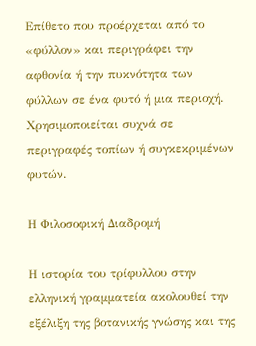Επίθετο που προέρχεται από το «φύλλον» και περιγράφει την αφθονία ή την πυκνότητα των φύλλων σε ένα φυτό ή μια περιοχή. Χρησιμοποιείται συχνά σε περιγραφές τοπίων ή συγκεκριμένων φυτών.

Η Φιλοσοφική Διαδρομή

Η ιστορία του τρίφυλλου στην ελληνική γραμματεία ακολουθεί την εξέλιξη της βοτανικής γνώσης και της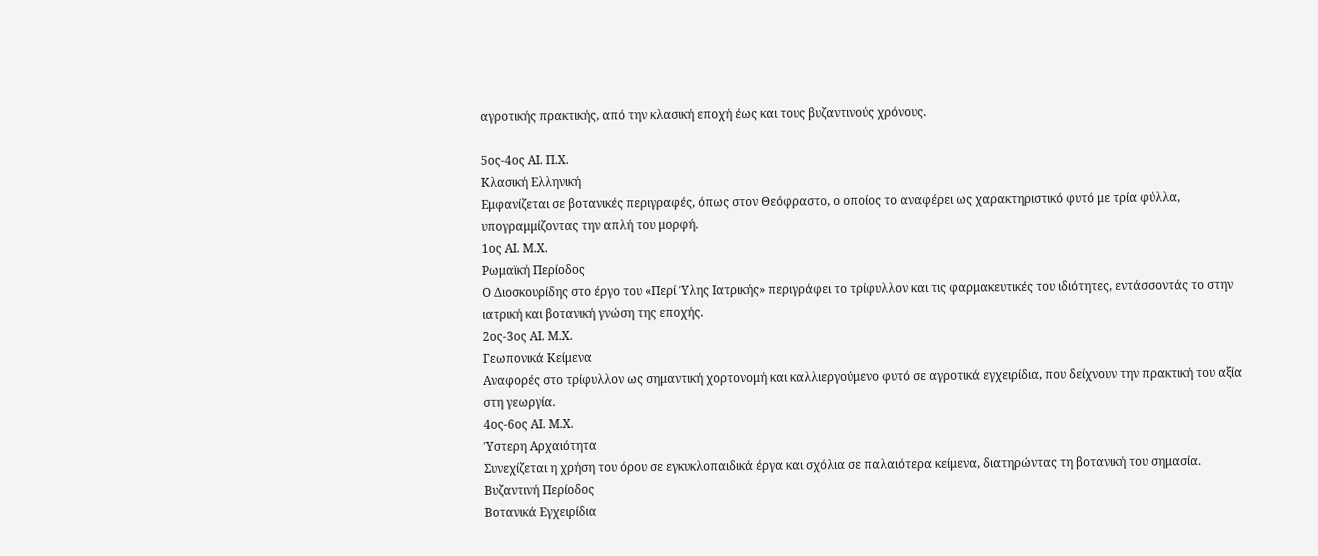αγροτικής πρακτικής, από την κλασική εποχή έως και τους βυζαντινούς χρόνους.

5ος-4ος ΑΙ. Π.Χ.
Κλασική Ελληνική
Εμφανίζεται σε βοτανικές περιγραφές, όπως στον Θεόφραστο, ο οποίος το αναφέρει ως χαρακτηριστικό φυτό με τρία φύλλα, υπογραμμίζοντας την απλή του μορφή.
1ος ΑΙ. Μ.Χ.
Ρωμαϊκή Περίοδος
Ο Διοσκουρίδης στο έργο του «Περί Ύλης Ιατρικής» περιγράφει το τρίφυλλον και τις φαρμακευτικές του ιδιότητες, εντάσσοντάς το στην ιατρική και βοτανική γνώση της εποχής.
2ος-3ος ΑΙ. Μ.Χ.
Γεωπονικά Κείμενα
Αναφορές στο τρίφυλλον ως σημαντική χορτονομή και καλλιεργούμενο φυτό σε αγροτικά εγχειρίδια, που δείχνουν την πρακτική του αξία στη γεωργία.
4ος-6ος ΑΙ. Μ.Χ.
Ύστερη Αρχαιότητα
Συνεχίζεται η χρήση του όρου σε εγκυκλοπαιδικά έργα και σχόλια σε παλαιότερα κείμενα, διατηρώντας τη βοτανική του σημασία.
Βυζαντινή Περίοδος
Βοτανικά Εγχειρίδια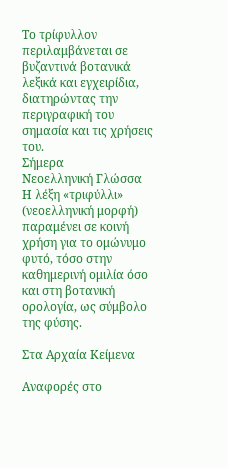Το τρίφυλλον περιλαμβάνεται σε βυζαντινά βοτανικά λεξικά και εγχειρίδια, διατηρώντας την περιγραφική του σημασία και τις χρήσεις του.
Σήμερα
Νεοελληνική Γλώσσα
Η λέξη «τριφύλλι» (νεοελληνική μορφή) παραμένει σε κοινή χρήση για το ομώνυμο φυτό, τόσο στην καθημερινή ομιλία όσο και στη βοτανική ορολογία, ως σύμβολο της φύσης.

Στα Αρχαία Κείμενα

Αναφορές στο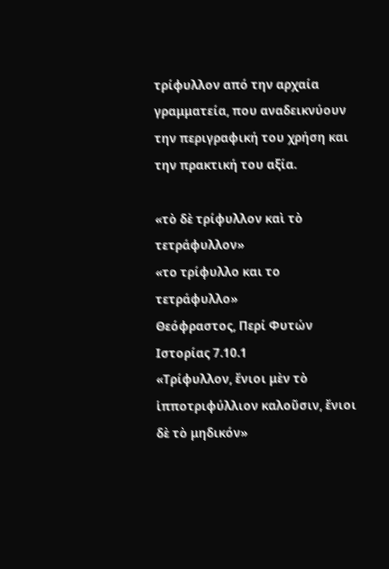τρίφυλλον από την αρχαία γραμματεία, που αναδεικνύουν την περιγραφική του χρήση και την πρακτική του αξία.

«τὸ δὲ τρίφυλλον καὶ τὸ τετράφυλλον»
«το τρίφυλλο και το τετράφυλλο»
Θεόφραστος, Περί Φυτών Ιστορίας 7.10.1
«Τρίφυλλον, ἔνιοι μὲν τὸ ἱπποτριφύλλιον καλοῦσιν, ἔνιοι δὲ τὸ μηδικόν»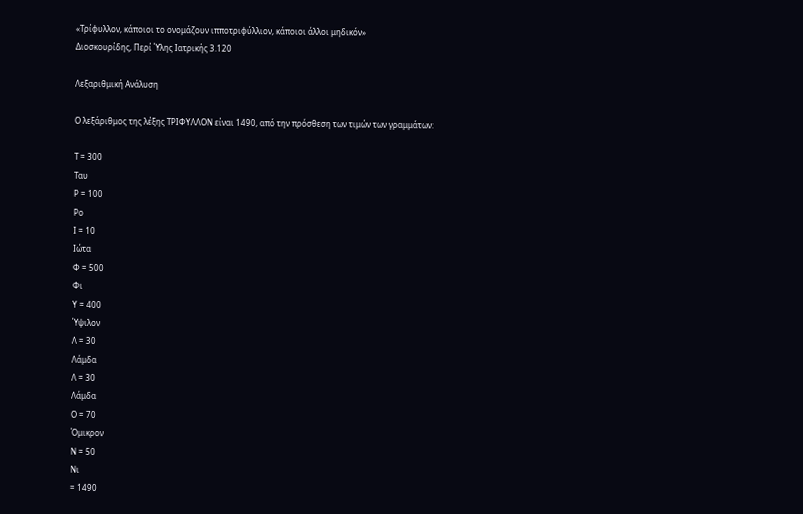«Τρίφυλλον, κάποιοι το ονομάζουν ιπποτριφύλλιον, κάποιοι άλλοι μηδικόν»
Διοσκουρίδης, Περί Ύλης Ιατρικής 3.120

Λεξαριθμική Ανάλυση

Ο λεξάριθμος της λέξης ΤΡΙΦΥΛΛΟΝ είναι 1490, από την πρόσθεση των τιμών των γραμμάτων:

Τ = 300
Ταυ
Ρ = 100
Ρο
Ι = 10
Ιώτα
Φ = 500
Φι
Υ = 400
Ύψιλον
Λ = 30
Λάμδα
Λ = 30
Λάμδα
Ο = 70
Όμικρον
Ν = 50
Νι
= 1490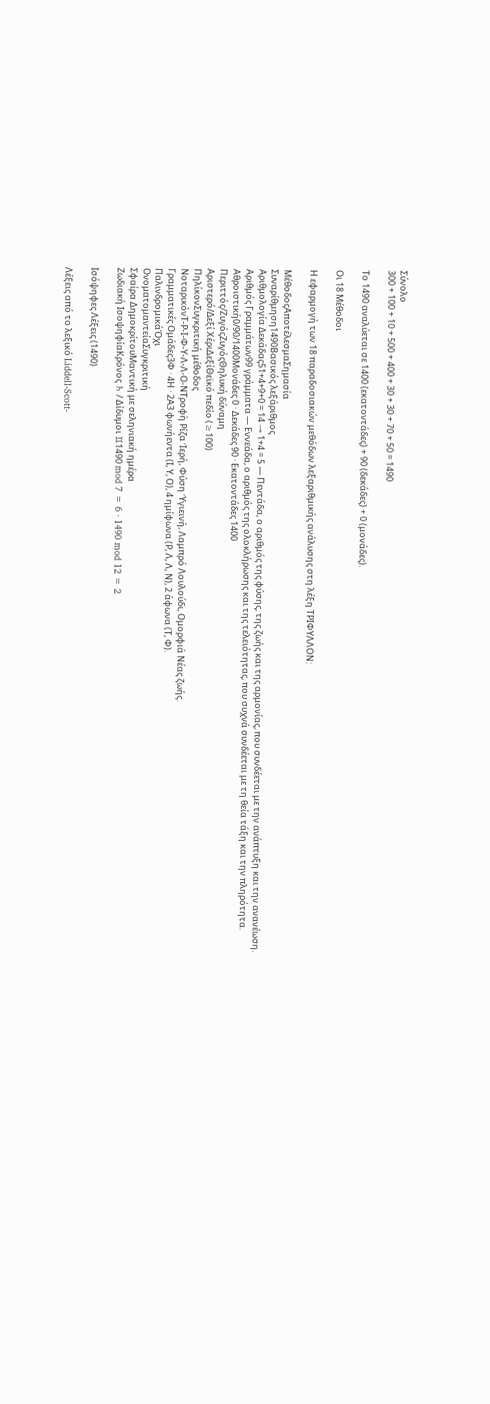Σύνολο
300 + 100 + 10 + 500 + 400 + 30 + 30 + 70 + 50 = 1490

Το 1490 αναλύεται σε 1400 (εκατοντάδες) + 90 (δεκάδες) + 0 (μονάδες).

Οι 18 Μέθοδοι

Η εφαρμογή των 18 παραδοσιακών μεθόδων λεξαριθμικής ανάλυσης στη λέξη ΤΡΙΦΥΛΛΟΝ:

ΜέθοδοςΑποτέλεσμαΣημασία
Συναρίθμηση1490Βασικός λεξάριθμος
Αριθμολογία Δεκάδας51+4+9+0 = 14 → 1+4 = 5 — Πεντάδα, ο αριθμός της φύσης, της ζωής και της αρμονίας, που συνδέεται με την ανάπτυξη και την ανανέωση.
Αριθμός Γραμμάτων99 γράμματα — Εννεάδα, ο αριθμός της ολοκλήρωσης και της τελειότητας, που συχνά συνδέεται με τη θεία τάξη και την πληρότητα.
Αθροιστική0/90/1400Μονάδες 0 · Δεκάδες 90 · Εκατοντάδες 1400
Περιττός/ΖυγόςΖυγόςΘηλυκή δύναμη
Αριστερό/Δεξί ΧέριΔεξίΘεϊκό πεδίο (≥100)
ΠηλίκονΣυγκριτική μέθοδος
ΝοταρικόνΤ-Ρ-Ι-Φ-Υ-Λ-Λ-Ο-ΝΤροφὴ Ρίζα Ἱερή, Φύση Ὑγιεινή, Λαμπρό Λουλούδι, Ομορφιά Νέας ζωής.
Γραμματικές Ομάδες3Φ · 4Η · 2Α3 φωνήεντα (Ι, Υ, Ο), 4 ημίφωνα (Ρ, Λ, Λ, Ν), 2 άφωνα (Τ, Φ).
ΠαλινδρομικάΌχι
ΟνοματομαντείαΣυγκριτική
Σφαίρα ΔημοκρίτουΜαντική με σεληνιακή ημέρα
Ζωδιακή ΙσοψηφίαΚρόνος ♄ / Δίδυμοι ♊1490 mod 7 = 6 · 1490 mod 12 = 2

Ισόψηφες Λέξεις (1490)

Λέξεις από το λεξικό Liddell-Scott-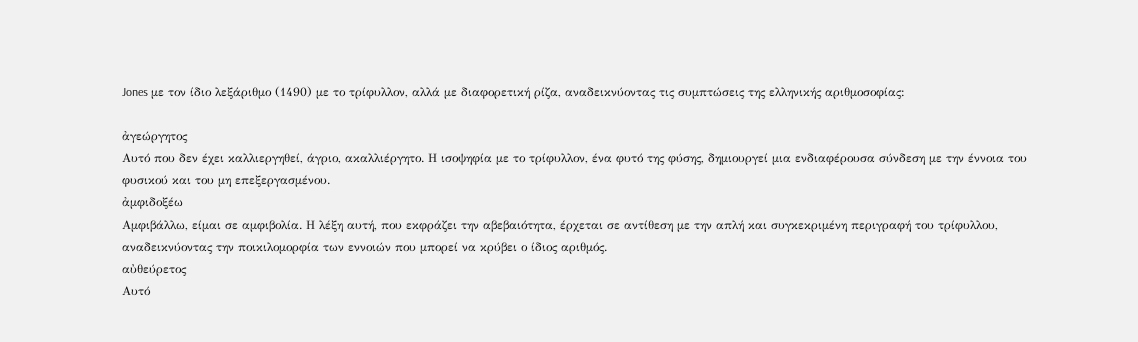Jones με τον ίδιο λεξάριθμο (1490) με το τρίφυλλον, αλλά με διαφορετική ρίζα, αναδεικνύοντας τις συμπτώσεις της ελληνικής αριθμοσοφίας:

ἀγεώργητος
Αυτό που δεν έχει καλλιεργηθεί, άγριο, ακαλλιέργητο. Η ισοψηφία με το τρίφυλλον, ένα φυτό της φύσης, δημιουργεί μια ενδιαφέρουσα σύνδεση με την έννοια του φυσικού και του μη επεξεργασμένου.
ἀμφιδοξέω
Αμφιβάλλω, είμαι σε αμφιβολία. Η λέξη αυτή, που εκφράζει την αβεβαιότητα, έρχεται σε αντίθεση με την απλή και συγκεκριμένη περιγραφή του τρίφυλλου, αναδεικνύοντας την ποικιλομορφία των εννοιών που μπορεί να κρύβει ο ίδιος αριθμός.
αὐθεύρετος
Αυτό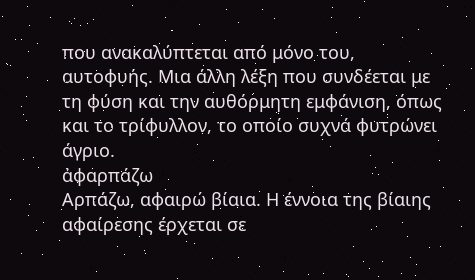που ανακαλύπτεται από μόνο του, αυτοφυής. Μια άλλη λέξη που συνδέεται με τη φύση και την αυθόρμητη εμφάνιση, όπως και το τρίφυλλον, το οποίο συχνά φυτρώνει άγριο.
ἀφαρπάζω
Αρπάζω, αφαιρώ βίαια. Η έννοια της βίαιης αφαίρεσης έρχεται σε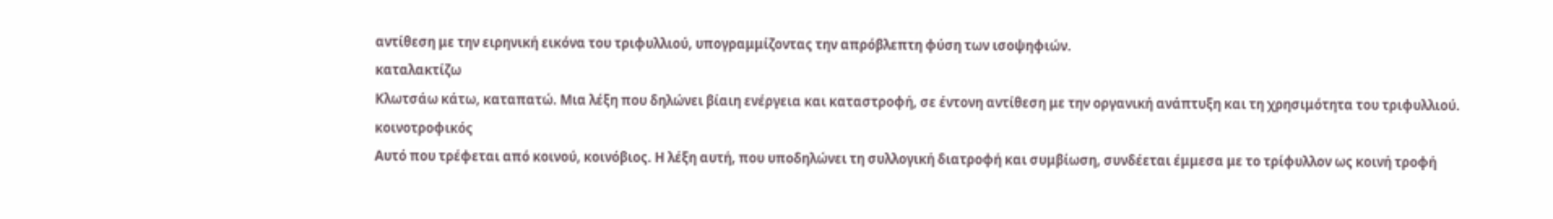αντίθεση με την ειρηνική εικόνα του τριφυλλιού, υπογραμμίζοντας την απρόβλεπτη φύση των ισοψηφιών.
καταλακτίζω
Κλωτσάω κάτω, καταπατώ. Μια λέξη που δηλώνει βίαιη ενέργεια και καταστροφή, σε έντονη αντίθεση με την οργανική ανάπτυξη και τη χρησιμότητα του τριφυλλιού.
κοινοτροφικός
Αυτό που τρέφεται από κοινού, κοινόβιος. Η λέξη αυτή, που υποδηλώνει τη συλλογική διατροφή και συμβίωση, συνδέεται έμμεσα με το τρίφυλλον ως κοινή τροφή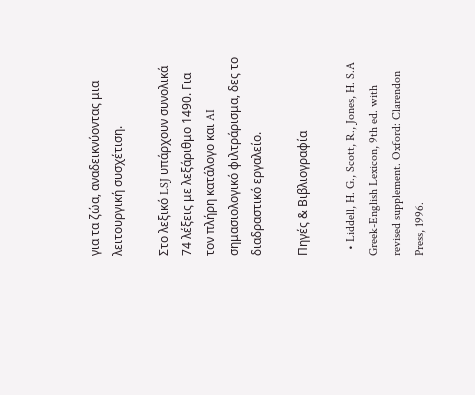για τα ζώα, αναδεικνύοντας μια λειτουργική συσχέτιση.

Στο λεξικό LSJ υπάρχουν συνολικά 74 λέξεις με λεξάριθμο 1490. Για τον πλήρη κατάλογο και AI σημασιολογικό φιλτράρισμα, δες το διαδραστικό εργαλείο.

Πηγές & Βιβλιογραφία

  • Liddell, H. G., Scott, R., Jones, H. S.A Greek-English Lexicon, 9th ed. with revised supplement. Oxford: Clarendon Press, 1996.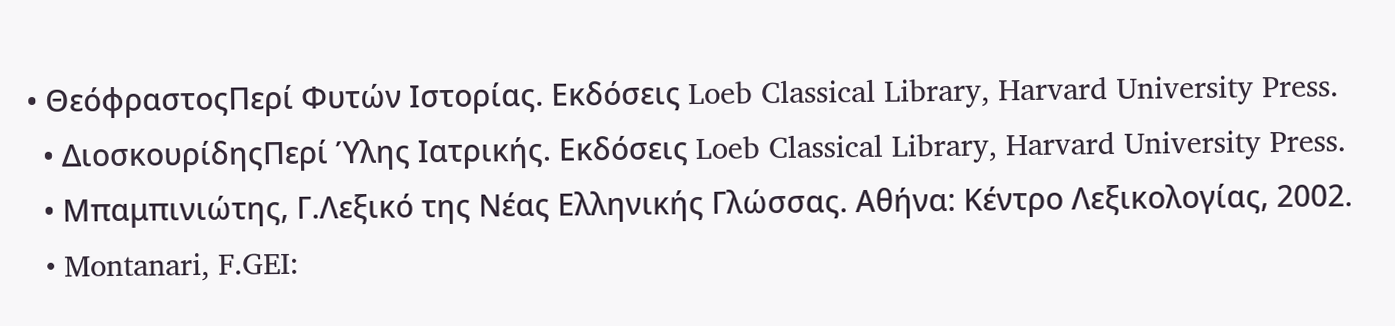• ΘεόφραστοςΠερί Φυτών Ιστορίας. Εκδόσεις Loeb Classical Library, Harvard University Press.
  • ΔιοσκουρίδηςΠερί Ύλης Ιατρικής. Εκδόσεις Loeb Classical Library, Harvard University Press.
  • Μπαμπινιώτης, Γ.Λεξικό της Νέας Ελληνικής Γλώσσας. Αθήνα: Κέντρο Λεξικολογίας, 2002.
  • Montanari, F.GEI: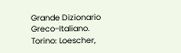Grande Dizionario Greco-Italiano. Torino: Loescher,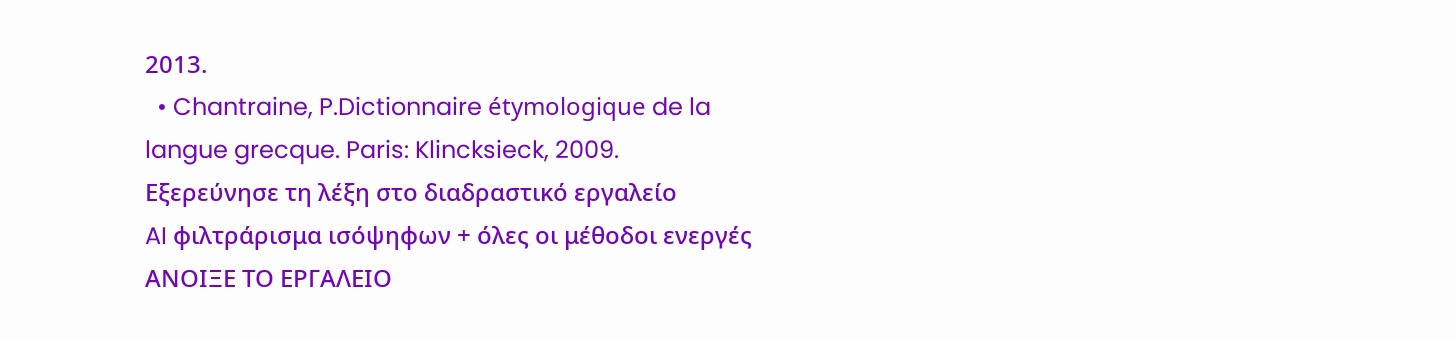2013.
  • Chantraine, P.Dictionnaire étymologique de la langue grecque. Paris: Klincksieck, 2009.
Εξερεύνησε τη λέξη στο διαδραστικό εργαλείο
AI φιλτράρισμα ισόψηφων + όλες οι μέθοδοι ενεργές
ΑΝΟΙΞΕ ΤΟ ΕΡΓΑΛΕΙΟ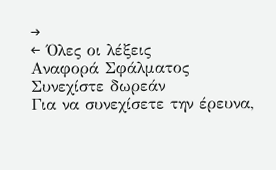→
← Όλες οι λέξεις
Αναφορά Σφάλματος
Συνεχίστε δωρεάν
Για να συνεχίσετε την έρευνα,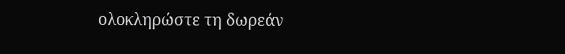ολοκληρώστε τη δωρεάν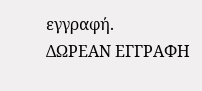εγγραφή.
ΔΩΡΕΑΝ ΕΓΓΡΑΦΗ